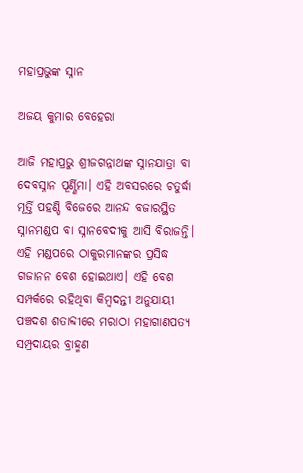ମହାପ୍ରଭୁଙ୍କ ସ୍ନାନ

ଅଜୟ କୁମାର ବେହେରା

ଆଜି ମହାପ୍ରଭୁ ଶ୍ରୀଜଗନ୍ନାଥଙ୍କ ସ୍ନାନଯାତ୍ରା ବା ଦେବସ୍ନାନ ପୂର୍ଣ୍ଣିମା। ଏହି ଅବସରରେ ଚତୁର୍ଦ୍ଧା ମୂର୍ତ୍ତି ପହଣ୍ଡି ବିଜେରେ ଆନନ୍ଦ ବଜାରସ୍ଥିତ ସ୍ନାନମଣ୍ଡପ ବା ସ୍ନାନବେଦୀକୁ ଆସି ବିରାଜନ୍ତି। ଏହି ମଣ୍ଡପରେ ଠାକୁରମାନଙ୍କର ପ୍ରସିଦ୍ଧ ଗଜାନନ ବେଶ ହୋଇଥାଏ। ଏହି ବେଶ ସମ୍ପର୍କରେ ରହିଥିବା କିମ୍ବଦନ୍ତୀ ଅନୁଯାୟୀ ପଞ୍ଚଦଶ ଶତାବ୍ଦୀରେ ମରାଠା ମହାଗାଣପତ୍ୟ ସମ୍ପ୍ରଦାୟର ବ୍ରାହ୍ମଣ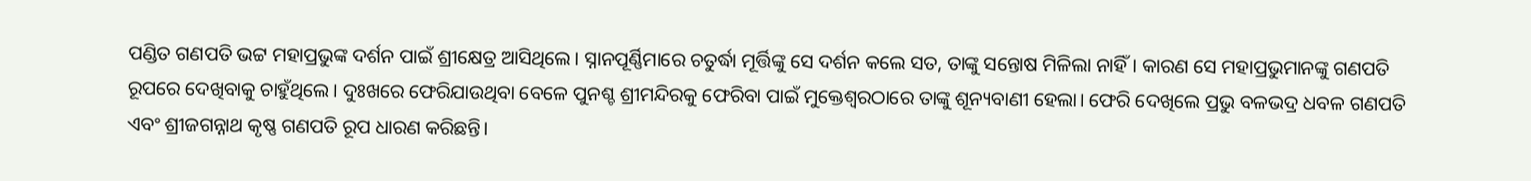ପଣ୍ଡିତ ଗଣପତି ଭଟ୍ଟ ମହାପ୍ରଭୁଙ୍କ ଦର୍ଶନ ପାଇଁ ଶ୍ରୀକ୍ଷେତ୍ର ଆସିଥିଲେ। ସ୍ନାନପୂର୍ଣ୍ଣିମାରେ ଚତୁର୍ଦ୍ଧା ମୂର୍ତ୍ତିଙ୍କୁ ସେ ଦର୍ଶନ କଲେ ସତ, ତାଙ୍କୁ ସନ୍ତୋଷ ମିଳିଲା ନାହିଁ। କାରଣ ସେ ମହାପ୍ରଭୁମାନଙ୍କୁ ଗଣପତି ରୂପରେ ଦେଖିବାକୁ ଚାହୁଁଥିଲେ। ଦୁଃଖରେ ଫେରିଯାଉଥିବା ବେଳେ ପୁନଶ୍ଚ ଶ୍ରୀମନ୍ଦିରକୁ ଫେରିବା ପାଇଁ ମୁକ୍ତେଶ୍ୱରଠାରେ ତାଙ୍କୁ ଶୂନ୍ୟବାଣୀ ହେଲା। ଫେରି ଦେଖିଲେ ପ୍ରଭୁ ବଳଭଦ୍ର ଧବଳ ଗଣପତି ଏବଂ ଶ୍ରୀଜଗନ୍ନାଥ କୃଷ୍ଣ ଗଣପତି ରୂପ ଧାରଣ କରିଛନ୍ତି।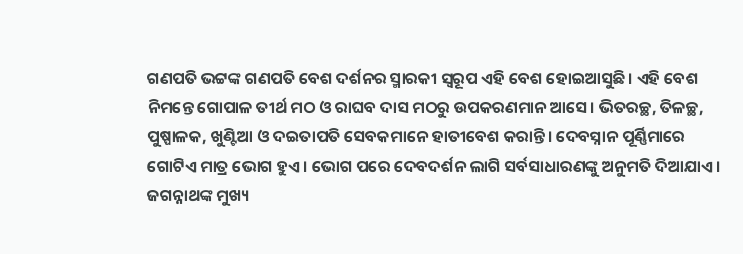ଗଣପତି ଭଟ୍ଟଙ୍କ ଗଣପତି ବେଶ ଦର୍ଶନର ସ୍ମାରକୀ ସ୍ବରୂପ ଏହି ବେଶ ହୋଇଆସୁଛି। ଏହି ବେଶ ନିମନ୍ତେ ଗୋପାଳ ତୀର୍ଥ ମଠ ଓ ରାଘବ ଦାସ ମଠରୁ ଉପକରଣମାନ ଆସେ। ଭିତରଚ୍ଛ, ତିଳଚ୍ଛ, ପୁଷ୍ପାଳକ, ଖୁଣ୍ଟିଆ ଓ ଦଇତାପତି ସେବକମାନେ ହାତୀବେଶ କରାନ୍ତି। ଦେବସ୍ନାନ ପୂର୍ଣ୍ଣିମାରେ ଗୋଟିଏ ମାତ୍ର ଭୋଗ ହୁଏ। ଭୋଗ ପରେ ଦେବଦର୍ଶନ ଲାଗି ସର୍ବସାଧାରଣଙ୍କୁ ଅନୁମତି ଦିଆଯାଏ।
ଜଗନ୍ନାଥଙ୍କ ମୁଖ୍ୟ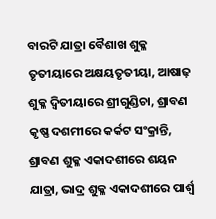ବାରଟି ଯାତ୍ରା ବୈଶାଖ ଶୁକ୍ଳ ତୃତୀୟାରେ ଅକ୍ଷୟତୃତୀୟା, ଆଷାଢ଼ ଶୁକ୍ଳ ଦ୍ୱିତୀୟାରେ ଶ୍ରୀଗୁଣ୍ଡିଚା, ଶ୍ରାବଣ କୃଷ୍ଣ ଦଶମୀରେ କର୍କଟ ସଂକ୍ରାନ୍ତି, ଶ୍ରାବଣ ଶୁକ୍ଳ ଏକାଦଶୀରେ ଶୟନ ଯାତ୍ରା, ଭାଦ୍ର ଶୁକ୍ଳ ଏକାଦଶୀରେ ପାର୍ଶ୍ୱ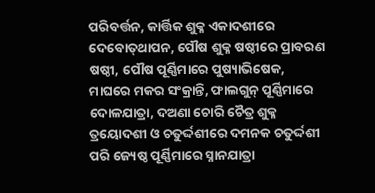ପରିବର୍ତ୍ତନ, କାର୍ତ୍ତିକ ଶୁକ୍ଳ ଏକାଦଶୀରେ ଦେବୋତ୍‌ଥାପନ, ପୌଷ ଶୁକ୍ଳ ଷଷ୍ଠୀରେ ପ୍ରାବରଣ ଷଷ୍ଠୀ, ପୌଷ ପୂର୍ଣ୍ଣିମାରେ ପୁଷ୍ୟାଭିଷେକ, ମାଘରେ ମକର ସଂକ୍ରାନ୍ତି, ଫାଲଗୁନ୍‌ ପୂର୍ଣ୍ଣିମାରେ ଦୋଳଯାତ୍ରା, ଦଅଣା ଚୋରି ଚୈତ୍ର ଶୁକ୍ଳ ତ୍ରୟୋଦଶୀ ଓ ଚତୁର୍ଦ୍ଦଶୀରେ ଦମନକ ଚତୁର୍ଦ୍ଦଶୀ ପରି ଜ୍ୟେଷ୍ଠ ପୂର୍ଣ୍ଣିମାରେ ସ୍ନାନଯାତ୍ରା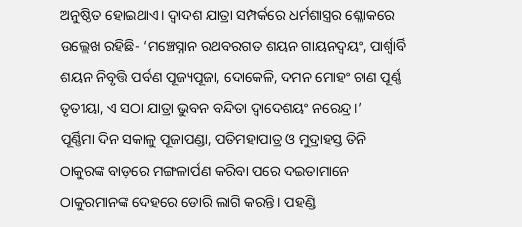ଅନୁଷ୍ଠିତ ହୋଇଥାଏ। ଦ୍ୱାଦଶ ଯାତ୍ରା ସମ୍ପର୍କରେ ଧର୍ମଶାସ୍ତ୍ରର ଶ୍ଳୋକରେ ଉଲ୍ଲେଖ ରହିଛି- ‘ମଞ୍ଚେସ୍ନାନ ରଥବରଗତ ଶୟନ ଗାୟନଦ୍ୱୟଂ, ପାର୍ଶ୍ୱାର୍ବି ଶୟନ ନିବୃତ୍ତି ପର୍ବଣ ପୂଜ୍ୟପୂଜା, ଦୋକେଳି, ଦମନ ମୋହଂ ଚାଣ ପୂର୍ଣ୍ଣ ତୃତୀୟା, ଏ ସଠା ଯାତ୍ରା ଭୁବନ ବନ୍ଦିତା ଦ୍ୱାଦେଶୟଂ ନରେନ୍ଦ୍ର।’
ପୂର୍ଣ୍ଣିମା ଦିନ ସକାଳୁ ପୂଜାପଣ୍ଡା, ପତିମହାପାତ୍ର ଓ ମୁଦ୍ରାହସ୍ତ ତିନି ଠାକୁରଙ୍କ ବାଡ଼ରେ ମଙ୍ଗଳାର୍ପଣ କରିବା ପରେ ଦଇତାମାନେ ଠାକୁରମାନଙ୍କ ଦେହରେ ଡୋରି ଲାଗି କରନ୍ତି। ପହଣ୍ଡି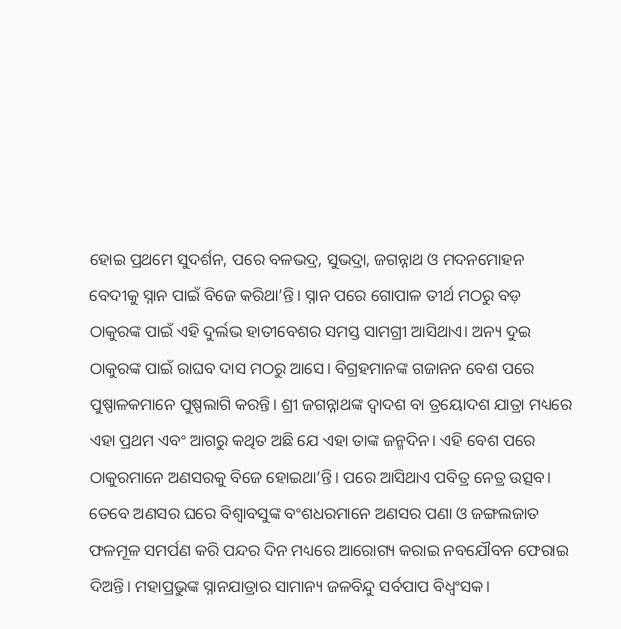ହୋଇ ପ୍ରଥମେ ସୁଦର୍ଶନ, ପରେ ବଳଭଦ୍ର, ସୁଭଦ୍ରା, ଜଗନ୍ନାଥ ଓ ମଦନମୋହନ ବେଦୀକୁ ସ୍ନାନ ପାଇଁ ବିଜେ କରିଥା’ନ୍ତି। ସ୍ନାନ ପରେ ଗୋପାଳ ତୀର୍ଥ ମଠରୁ ବଡ଼ ଠାକୁରଙ୍କ ପାଇଁ ଏହି ଦୁର୍ଲଭ ହାତୀବେଶର ସମସ୍ତ ସାମଗ୍ରୀ ଆସିଥାଏ। ଅନ୍ୟ ଦୁଇ ଠାକୁରଙ୍କ ପାଇଁ ରାଘବ ଦାସ ମଠରୁ ଆସେ। ବିଗ୍ରହମାନଙ୍କ ଗଜାନନ ବେଶ ପରେ ପୁଷ୍ପାଳକମାନେ ପୁଷ୍ପଲାଗି କରନ୍ତି। ଶ୍ରୀ ଜଗନ୍ନାଥଙ୍କ ଦ୍ୱାଦଶ ବା ତ୍ରୟୋଦଶ ଯାତ୍ରା ମଧ୍ୟରେ ଏହା ପ୍ରଥମ ଏବଂ ଆଗରୁ କଥିତ ଅଛି ଯେ ଏହା ତାଙ୍କ ଜନ୍ମଦିନ। ଏହି ବେଶ ପରେ ଠାକୁରମାନେ ଅଣସରକୁ ବିଜେ ହୋଇଥା’ନ୍ତି। ପରେ ଆସିଥାଏ ପବିତ୍ର ନେତ୍ର ଉତ୍ସବ। ତେବେ ଅଣସର ଘରେ ବିଶ୍ୱାବସୁଙ୍କ ବଂଶଧରମାନେ ଅଣସର ପଣା ଓ ଜଙ୍ଗଲଜାତ ଫଳମୂଳ ସମର୍ପଣ କରି ପନ୍ଦର ଦିନ ମଧ୍ୟରେ ଆରୋଗ୍ୟ କରାଇ ନବଯୌବନ ଫେରାଇ ଦିଅନ୍ତି। ମହାପ୍ରଭୁଙ୍କ ସ୍ନାନଯାତ୍ରାର ସାମାନ୍ୟ ଜଳବିନ୍ଦୁ ସର୍ବପାପ ବିଧ୍ୱଂସକ।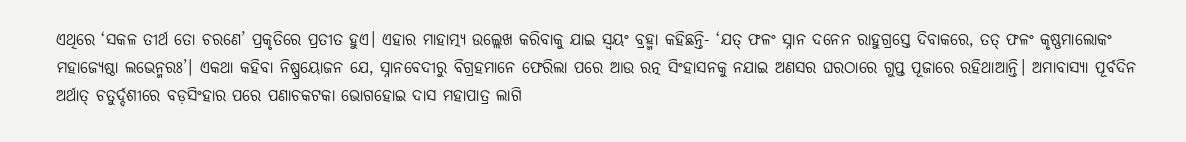ଏଥିରେ ‘ସକଳ ତୀର୍ଥ ତୋ ଚରଣେ’ ପ୍ରକୃତିରେ ପ୍ରତୀତ ହୁଏ। ଏହାର ମାହାତ୍ମ୍ୟ ଉଲ୍ଲେଖ କରିବାକୁ ଯାଇ ସ୍ବୟଂ ବ୍ରହ୍ମା କହିଛନ୍ତି- ‘ଯତ୍‌ ଫଳଂ ସ୍ନାନ ଦନେନ ରାହୁଗ୍ରସ୍ତେ ଦିବାକରେ, ତତ୍‌ ଫଳଂ କୃଷ୍ଣମାଲୋକଂ ମହାଜ୍ୟେଷ୍ଠା ଲଭେନ୍ମରଃ’। ଏକଥା କହିବା ନିଷ୍ପ୍ରୟୋଜନ ଯେ, ସ୍ନାନବେଦୀରୁ ବିଗ୍ରହମାନେ ଫେରିଲା ପରେ ଆଉ ରତ୍ନ ସିଂହାସନକୁ ନଯାଇ ଅଣସର ଘରଠାରେ ଗୁପ୍ତ ପୂଜାରେ ରହିଥାଆନ୍ତି। ଅମାବାସ୍ୟା ପୂର୍ବଦିନ ଅର୍ଥାତ୍‌ ଚତୁର୍ଦ୍ଦଶୀରେ ବଡ଼ସିଂହାର ପରେ ପଣାଚକଟକା ଭୋଗହୋଇ ଦାସ ମହାପାତ୍ର ଲାଗି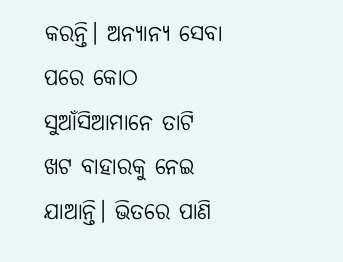କରନ୍ତି। ଅନ୍ୟାନ୍ୟ ସେବା ପରେ କୋଠ ସୁଆଁସିଆମାନେ ତାଟି ଖଟ ବାହାରକୁ ନେଇ ଯାଆନ୍ତି। ଭିତରେ ପାଣି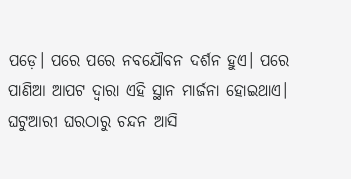ପଡ଼େ। ପରେ ପରେ ନବଯୌବନ ଦର୍ଶନ ହୁଏ। ପରେ ପାଣିଆ ଆପଟ ଦ୍ୱାରା ଏହି ସ୍ଥାନ ମାର୍ଜନା ହୋଇଥାଏ। ଘଟୁଆରୀ ଘରଠାରୁ ଚନ୍ଦନ ଆସି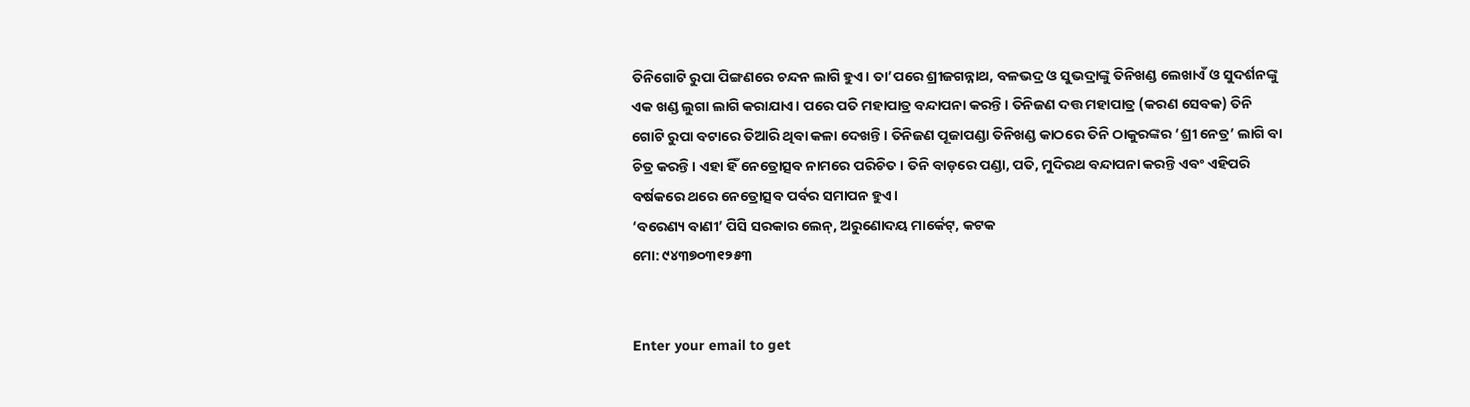ତିନିଗୋଟି ରୁପା ପିଙ୍ଗଣରେ ଚନ୍ଦନ ଲାଗି ହୁଏ। ତା’ପରେ ଶ୍ରୀଜଗନ୍ନାଥ, ବଳଭଦ୍ର ଓ ସୁଭଦ୍ରାଙ୍କୁ ତିନିଖଣ୍ଡ ଲେଖାଏଁ ଓ ସୁଦର୍ଶନଙ୍କୁ ଏକ ଖଣ୍ଡ ଲୁଗା ଲାଗି କରାଯାଏ। ପରେ ପତି ମହାପାତ୍ର ବନ୍ଦାପନା କରନ୍ତି। ତିନିଜଣ ଦତ୍ତ ମହାପାତ୍ର (କରଣ ସେବକ) ତିନି ଗୋଟି ରୁପା ବଟାରେ ତିଆରି ଥିବା କଳା ଦେଖନ୍ତି। ତିନିଜଣ ପୂଜାପଣ୍ଡା ତିନିଖଣ୍ଡ କାଠରେ ତିନି ଠାକୁରଙ୍କର ‘ଶ୍ରୀ ନେତ୍ର’ ଲାଗି ବା ଚିତ୍ର କରନ୍ତି। ଏହା ହିଁ ନେତ୍ରୋତ୍ସବ ନାମରେ ପରିଚିତ। ତିନି ବାଡ଼ରେ ପଣ୍ଡା, ପତି, ମୁଦିରଥ ବନ୍ଦାପନା କରନ୍ତି ଏବଂ ଏହିପରି ବର୍ଷକରେ ଥରେ ନେତ୍ରୋତ୍ସବ ପର୍ବର ସମାପନ ହୁଏ।
‘ବରେଣ୍ୟ ବାଣୀ’ ପିସି ସରକାର ଲେନ୍‌, ଅରୁଣୋଦୟ ମାର୍କେଟ୍‌, କଟକ
ମୋ: ୯୪୩୭୦୩୧୨୫୩


Enter your email to get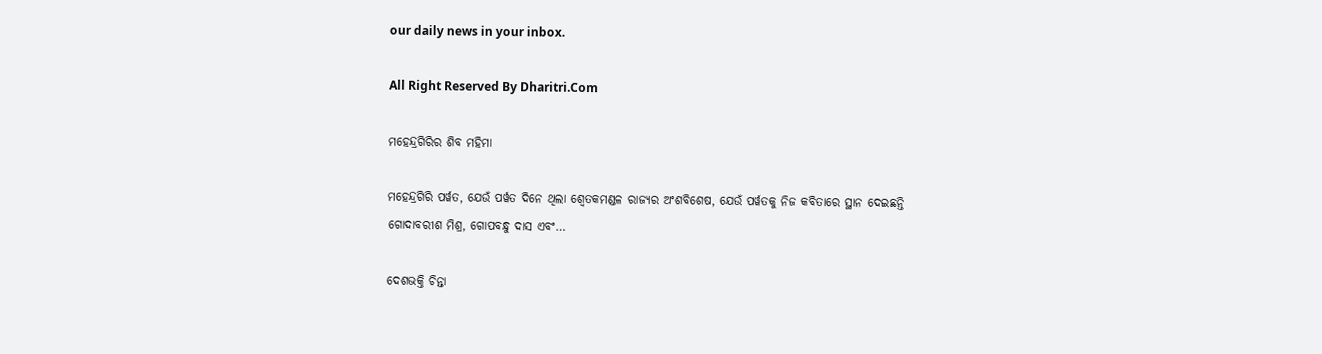our daily news in your inbox.

All Right Reserved By Dharitri.Com

ମହେନ୍ଦ୍ରଗିରିର ଶିବ ମହିମା

ମହେନ୍ଦ୍ରଗିରି ପର୍ୱତ, ଯେଉଁ ପର୍ୱତ ଦିନେ ଥିଲା ଶ୍ୱେତକମଣ୍ଡଳ ରାଜ୍ୟର ଅଂଶବିଶେଷ, ଯେଉଁ ପର୍ୱତକୁ ନିଜ କବିତାରେ ସ୍ଥାନ ଦେଇଛନ୍ତି ଗୋଦାବରୀଶ ମିଶ୍ର, ଗୋପବନ୍ଧୁ ଦାସ ଏବଂ…

ଦେଶଭକ୍ତି ଚିନ୍ତା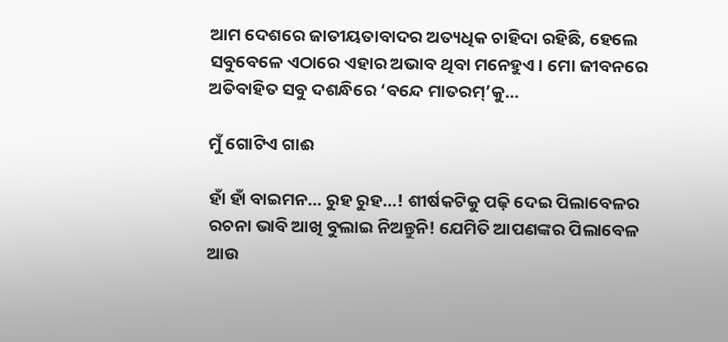ଆମ ଦେଶରେ ଜାତୀୟତାବାଦର ଅତ୍ୟଧିକ ଚାହିଦା ରହିଛି, ହେଲେ ସବୁବେଳେ ଏଠାରେ ଏହାର ଅଭାବ ଥିବା ମନେହୁଏ। ମୋ ଜୀବନରେ ଅତିବାହିତ ସବୁ ଦଶନ୍ଧିରେ ‘ବନ୍ଦେ ମାତରମ୍‌’କୁ…

ମୁଁ ଗୋଟିଏ ଗାଈ

ହାଁ ହାଁ ବାଇମନ… ରୁହ ରୁହ…! ଶୀର୍ଷକଟିକୁ ପଢ଼ି ଦେଇ ପିଲାବେଳର ରଚନା ଭାବି ଆଖି ବୁଲାଇ ନିଅନ୍ତୁନି! ଯେମିତି ଆପଣଙ୍କର ପିଲାବେଳ ଆଉ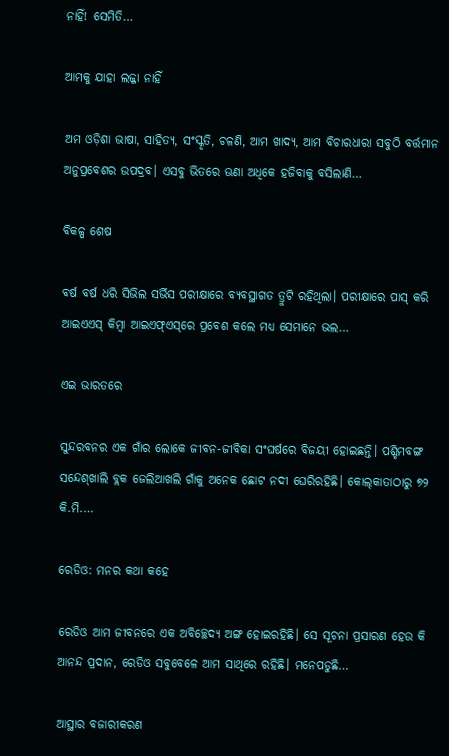ନାହିଁ! ସେମିତି…

ଆମକୁ ଯାହା ଲଜ୍ଜା ନାହିଁ

ଅମ ଓଡ଼ିଶା ଭାଷା, ସାହିତ୍ୟ, ସଂସ୍କୃତି, ଚଳଣି, ଆମ ଖାଦ୍ୟ, ଆମ ବିଚାରଧାରା ସବୁଠି ବର୍ତ୍ତମାନ ଅନୁପ୍ରବେଶର ଉପଦ୍ରବ। ଏସବୁ ଭିତରେ ଊଣା ଅଧିକେ ହଜିବାକୁ ବସିଲାଣି…

ବିକଳ୍ପ ଶେଷ

ବର୍ଷ ବର୍ଷ ଧରି ସିଭିଲ ସର୍ଭିସ ପରୀକ୍ଷାରେ ବ୍ୟବସ୍ଥାଗତ ତ୍ରୁଟି ରହିଥିଲା। ପରୀକ୍ଷାରେ ପାସ୍‌ କରି ଆଇଏଏସ୍‌ କିମ୍ବା ଆଇଏଫ୍‌ଏସ୍‌ରେ ପ୍ରବେଶ କଲେ ମଧ୍ୟ ସେମାନେ ଭଲ…

ଏଇ ଭାରତରେ

ସୁନ୍ଦରବନର ଏକ ଗାଁର ଲୋକେ ଜୀବନ-ଜୀବିକା ସଂଘର୍ଷରେ ବିଜୟୀ ହୋଇଛନ୍ତି। ପଶ୍ଚିମବଙ୍ଗ ସନ୍ଦେଶ୍‌ଖାଲି ବ୍ଲକ ଜେଲିଆଖଲି ଗାଁକୁ ଅନେକ ଛୋଟ ନଦୀ ଘେରିରହିଛି। କୋଲ୍‌କାତାଠାରୁ ୭୨ କି.ମି.…

ରେଡିଓ: ମନର କଥା କହେ

ରେଡିଓ ଆମ ଜୀବନରେ ଏକ ଅବିଚ୍ଛେଦ୍ୟ ଅଙ୍ଗ ହୋଇରହିଛି। ସେ ସୂଚନା ପ୍ରସାରଣ ହେଉ କି ଆନନ୍ଦ ପ୍ରଦାନ, ରେଡିଓ ସବୁବେଳେ ଆମ ସାଥିରେ ରହିଛି। ମନେପଡୁଛି…

ଆସ୍ଥାର ବଜାରୀକରଣ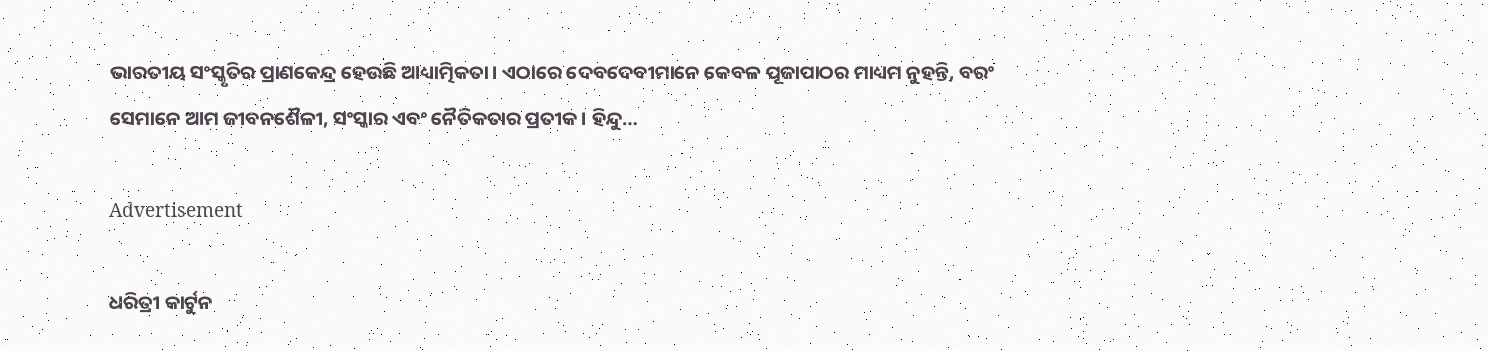ଭାରତୀୟ ସଂସ୍କୃତିର ପ୍ରାଣକେନ୍ଦ୍ର ହେଉଛି ଆଧ୍ୟାତ୍ମିକତା। ଏଠାରେ ଦେବଦେବୀମାନେ କେବଳ ପୂଜାପାଠର ମାଧ୍ୟମ ନୁହନ୍ତି, ବରଂ ସେମାନେ ଆମ ଜୀବନଶୈଳୀ, ସଂସ୍କାର ଏବଂ ନୈତିକତାର ପ୍ରତୀକ। ହିନ୍ଦୁ…

Advertisement

ଧରିତ୍ରୀ କାର୍ଟୁନ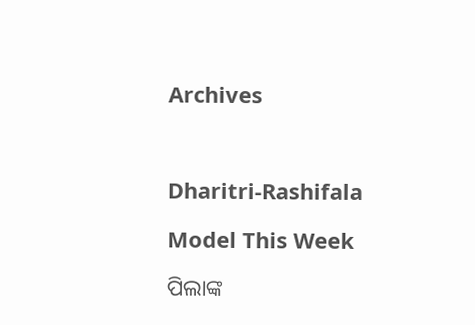Archives



Dharitri-Rashifala

Model This Week

ପିଲାଙ୍କ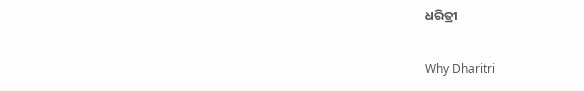ଧରିତ୍ରୀ

Why Dharitri